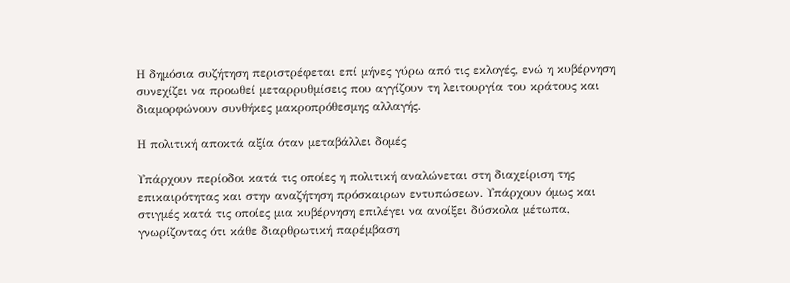Η δημόσια συζήτηση περιστρέφεται επί μήνες γύρω από τις εκλογές, ενώ η κυβέρνηση συνεχίζει να προωθεί μεταρρυθμίσεις που αγγίζουν τη λειτουργία του κράτους και διαμορφώνουν συνθήκες μακροπρόθεσμης αλλαγής.

Η πολιτική αποκτά αξία όταν μεταβάλλει δομές

Υπάρχουν περίοδοι κατά τις οποίες η πολιτική αναλώνεται στη διαχείριση της επικαιρότητας και στην αναζήτηση πρόσκαιρων εντυπώσεων. Υπάρχουν όμως και στιγμές κατά τις οποίες μια κυβέρνηση επιλέγει να ανοίξει δύσκολα μέτωπα, γνωρίζοντας ότι κάθε διαρθρωτική παρέμβαση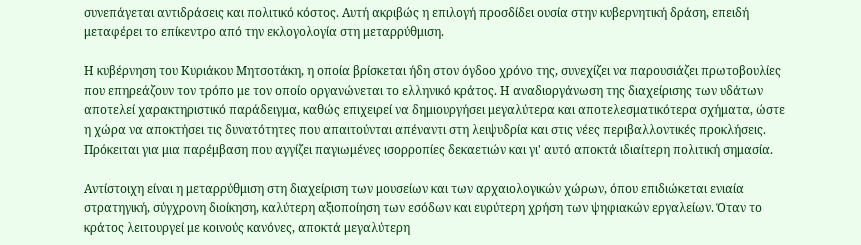συνεπάγεται αντιδράσεις και πολιτικό κόστος. Αυτή ακριβώς η επιλογή προσδίδει ουσία στην κυβερνητική δράση, επειδή μεταφέρει το επίκεντρο από την εκλογολογία στη μεταρρύθμιση.

Η κυβέρνηση του Κυριάκου Μητσοτάκη, η οποία βρίσκεται ήδη στον όγδοο χρόνο της, συνεχίζει να παρουσιάζει πρωτοβουλίες που επηρεάζουν τον τρόπο με τον οποίο οργανώνεται το ελληνικό κράτος. Η αναδιοργάνωση της διαχείρισης των υδάτων αποτελεί χαρακτηριστικό παράδειγμα, καθώς επιχειρεί να δημιουργήσει μεγαλύτερα και αποτελεσματικότερα σχήματα, ώστε η χώρα να αποκτήσει τις δυνατότητες που απαιτούνται απέναντι στη λειψυδρία και στις νέες περιβαλλοντικές προκλήσεις. Πρόκειται για μια παρέμβαση που αγγίζει παγιωμένες ισορροπίες δεκαετιών και γι' αυτό αποκτά ιδιαίτερη πολιτική σημασία.

Αντίστοιχη είναι η μεταρρύθμιση στη διαχείριση των μουσείων και των αρχαιολογικών χώρων, όπου επιδιώκεται ενιαία στρατηγική, σύγχρονη διοίκηση, καλύτερη αξιοποίηση των εσόδων και ευρύτερη χρήση των ψηφιακών εργαλείων. Όταν το κράτος λειτουργεί με κοινούς κανόνες, αποκτά μεγαλύτερη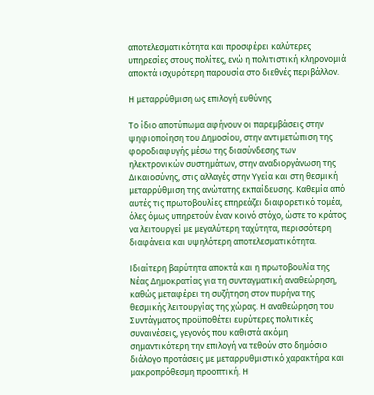αποτελεσματικότητα και προσφέρει καλύτερες υπηρεσίες στους πολίτες, ενώ η πολιτιστική κληρονομιά αποκτά ισχυρότερη παρουσία στο διεθνές περιβάλλον.

Η μεταρρύθμιση ως επιλογή ευθύνης

Το ίδιο αποτύπωμα αφήνουν οι παρεμβάσεις στην ψηφιοποίηση του Δημοσίου, στην αντιμετώπιση της φοροδιαφυγής μέσω της διασύνδεσης των ηλεκτρονικών συστημάτων, στην αναδιοργάνωση της Δικαιοσύνης, στις αλλαγές στην Υγεία και στη θεσμική μεταρρύθμιση της ανώτατης εκπαίδευσης. Καθεμία από αυτές τις πρωτοβουλίες επηρεάζει διαφορετικό τομέα, όλες όμως υπηρετούν έναν κοινό στόχο, ώστε το κράτος να λειτουργεί με μεγαλύτερη ταχύτητα, περισσότερη διαφάνεια και υψηλότερη αποτελεσματικότητα.

Ιδιαίτερη βαρύτητα αποκτά και η πρωτοβουλία της Νέας Δημοκρατίας για τη συνταγματική αναθεώρηση, καθώς μεταφέρει τη συζήτηση στον πυρήνα της θεσμικής λειτουργίας της χώρας. Η αναθεώρηση του Συντάγματος προϋποθέτει ευρύτερες πολιτικές συναινέσεις, γεγονός που καθιστά ακόμη σημαντικότερη την επιλογή να τεθούν στο δημόσιο διάλογο προτάσεις με μεταρρυθμιστικό χαρακτήρα και μακροπρόθεσμη προοπτική. Η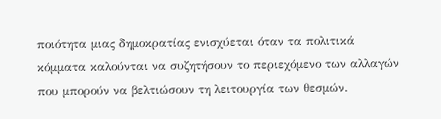ποιότητα μιας δημοκρατίας ενισχύεται όταν τα πολιτικά κόμματα καλούνται να συζητήσουν το περιεχόμενο των αλλαγών που μπορούν να βελτιώσουν τη λειτουργία των θεσμών.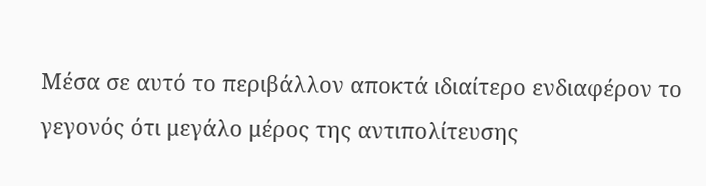Μέσα σε αυτό το περιβάλλον αποκτά ιδιαίτερο ενδιαφέρον το γεγονός ότι μεγάλο μέρος της αντιπολίτευσης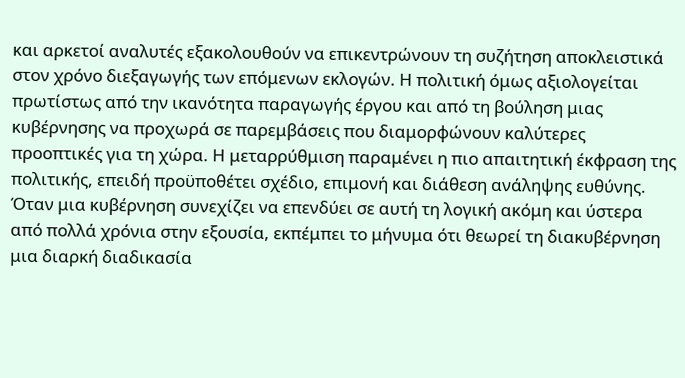και αρκετοί αναλυτές εξακολουθούν να επικεντρώνουν τη συζήτηση αποκλειστικά στον χρόνο διεξαγωγής των επόμενων εκλογών. Η πολιτική όμως αξιολογείται πρωτίστως από την ικανότητα παραγωγής έργου και από τη βούληση μιας κυβέρνησης να προχωρά σε παρεμβάσεις που διαμορφώνουν καλύτερες προοπτικές για τη χώρα. Η μεταρρύθμιση παραμένει η πιο απαιτητική έκφραση της πολιτικής, επειδή προϋποθέτει σχέδιο, επιμονή και διάθεση ανάληψης ευθύνης. Όταν μια κυβέρνηση συνεχίζει να επενδύει σε αυτή τη λογική ακόμη και ύστερα από πολλά χρόνια στην εξουσία, εκπέμπει το μήνυμα ότι θεωρεί τη διακυβέρνηση μια διαρκή διαδικασία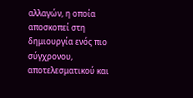αλλαγών, η οποία αποσκοπεί στη δημιουργία ενός πιο σύγχρονου, αποτελεσματικού και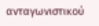ανταγωνιστικού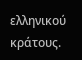ελληνικού κράτους.